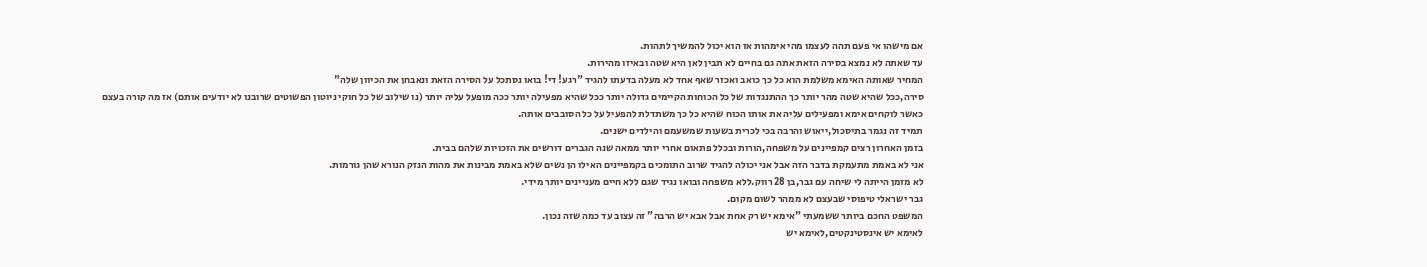אם מישהו אי פעם תהה לעצמו מהי אימהות אז הוא יכול להמשיך לתהות.
עד שאתה לא נמצא בסירה הזאת אתה גם בחיים לא תבין לאן היא שטה ובאיזו מהירות.
המחיר שאותה האימא משלמת הוא כל כך כואב ואכזר שאף אחד לא מעלה בדעתו להגיד "רגע! די! בואו נסתכל על הסירה הזאת ונאבחן את הכיוון שלה"
סירה,ככל שהיא שטה מהר יותר כך ההתנגדות של כל הכוחות הקיימים גדולה יותר ככל שהיא מפעילה יותר ככה מופעל עליה יותר (נו שילוב של כל חוקי ניוטון הפשוטים שרובנו לא יודעים אותם) אז מה קורה בעצם כאשר לוקחים אימא ומפעילים עליה את אותו הכוח שהיא כל כך משתדלת להפעיל על כל הסובבים אותה.
תמיד זה נגמר בתיסכול,ייאוש והרבה בכי לכרית בשעות שמשעמם והילדים ישנים.
בזמן האחרון רצים קמפיינים על משפחה,הורות ובכלל פתאום אחרי יותר ממאה שנה הגברים דורשים את הזכויות שלהם בבית.
אני לא באמת מתעמקת בדבר הזה אבל אני יכולה להגיד שרוב התומכים בקמפיינים האילו הן נשים שלא באמת מבינות את מהות הנזק הנורא שהן גורמות.
לא מזמן הייתה לי שיחה עם גבר,בן 28 רווק.ללא משפחה ובואו נגיד שגם ללא חיים מעניינים יותר מידי.
גבר ישראלי טיפוסי שבעצם לא ממהר לשום מקום.
המשפט החכם ביותר ששמעתי "אימא יש רק אחת אבל אבא יש הרבה" זה עצוב עד כמה שזה נכון.
לאימא יש אינסטינקטים,לאימא יש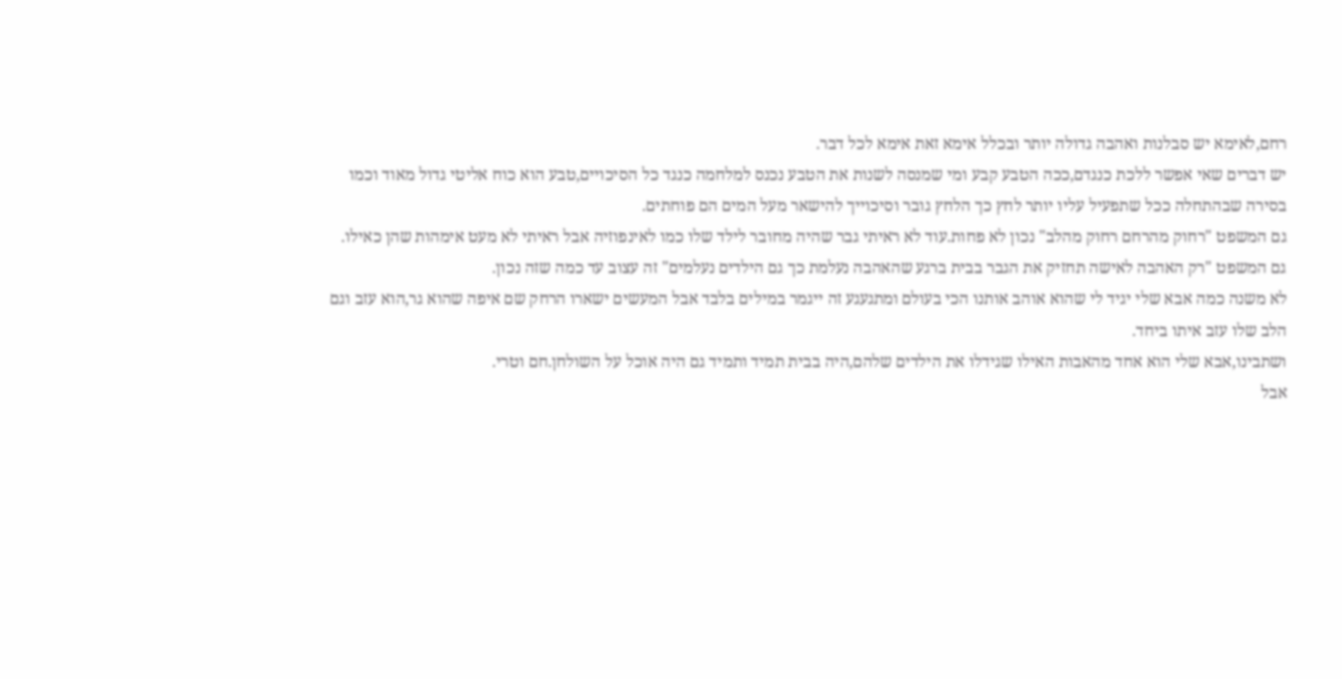רחם,לאימא יש סבלנות ואהבה גדולה יותר ובכלל אימא זאת אימא לכל דבר.
יש דברים שאי אפשר ללכת כנגדם,ככה הטבע קבע ומי שמנסה לשנות את הטבע נכנס למלחמה כנגד כל הסיכויים,טבע הוא כוח אליטי גדול מאוד וכמו בסירה שבהתחלה ככל שתפעיל עליו יותר לחץ כך הלחץ גובר וסיכוייך להישאר מעל המים הם פוחתים.
גם המשפט "רחוק מהרחם רחוק מהלב" נכון לא פחות.עוד לא ראיתי גבר שהיה מחובר לילד שלו כמו לאינפוזיה אבל ראיתי לא מעט אימהות שהן כאילו.
גם המשפט "רק האהבה לאישה תחזיק את הגבר בבית ברגע שהאהבה נעלמת כך גם הילדים נעלמים" זה עצוב עד כמה שזה נכון.
לא משנה כמה אבא שלי יגיד לי שהוא אוהב אותנו הכי בעולם ומתגעגע זה ייגמר במילים בלבד אבל המעשים ישארו הרחק שם איפה שהוא גר,הוא עזב וגם הלב שלו עזב איתו ביחד.
ושתבינו,אבא שלי הוא אחד מהאבות האילו שגידלו את הילדים שלהם,היה בבית תמיד ותמיד גם היה אוכל על השולחן.חם וטרי.
אבל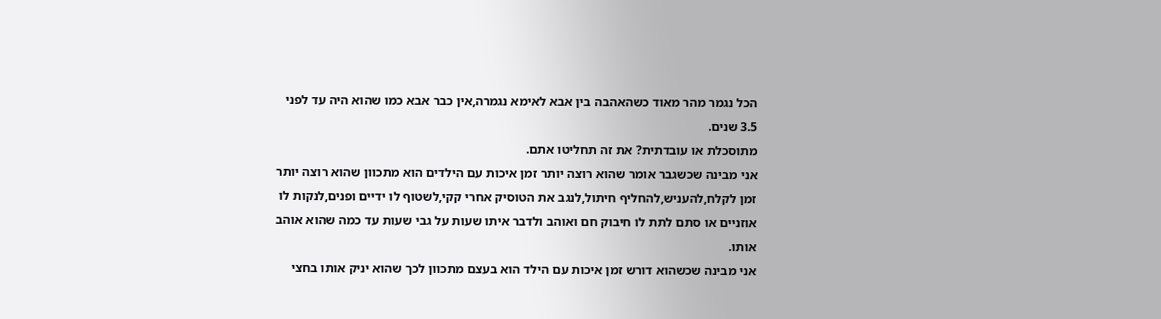הכל נגמר מהר מאוד כשהאהבה בין אבא לאימא נגמרה,אין כבר אבא כמו שהוא היה עד לפני 3.5 שנים.
מתוסכלת או עובדתית? את זה תחליטו אתם.
אני מבינה שכשגבר אומר שהוא רוצה יותר זמן איכות עם הילדים הוא מתכוון שהוא רוצה יותר זמן לקלח,להעניש,להחליף חיתול,לנגב את הטוסיק אחרי קקי,לשטוף לו ידיים ופנים,לנקות לו אוזניים או סתם לתת לו חיבוק חם ואוהב ולדבר איתו שעות על גבי שעות עד כמה שהוא אוהב אותו.
אני מבינה שכשהוא דורש זמן איכות עם הילד הוא בעצם מתכוון לכך שהוא יניק אותו בחצי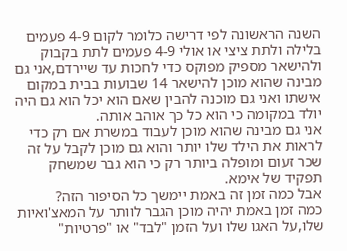השנה הראשונה לפי דרישה כלומר לקום 4-9 פעמים בלילה ולתת ציצי או אולי 4-9 פעמים לתת בקבוק ולהישאר מספיק מפוקס כדי לחכות עד שיירדם,אני גם מבינה שהוא מוכן להישאר 14 שבועות בבית במקום אישתו ואני גם מוכנה להבין שאם הוא יכל הוא גם היה יולד במקומה כי הוא כל כך אוהב אותה.
אני גם מבינה שהוא מוכן לעבוד במשרת אם רק כדי לראות את הילד שלו יותר והוא גם מוכן לקבל על זה שכר זעום ומופלה ביותר רק כי הוא גבר שמשחק תפקיד של אימא.
אבל כמה זמן זה באמת יימשך כל הסיפור הזה?
כמה זמן באמת יהיה מוכן הגבר לוותר על המאצ'ואיות שלו,על האגו שלו ועל הזמן "לבד" או "פרטיות"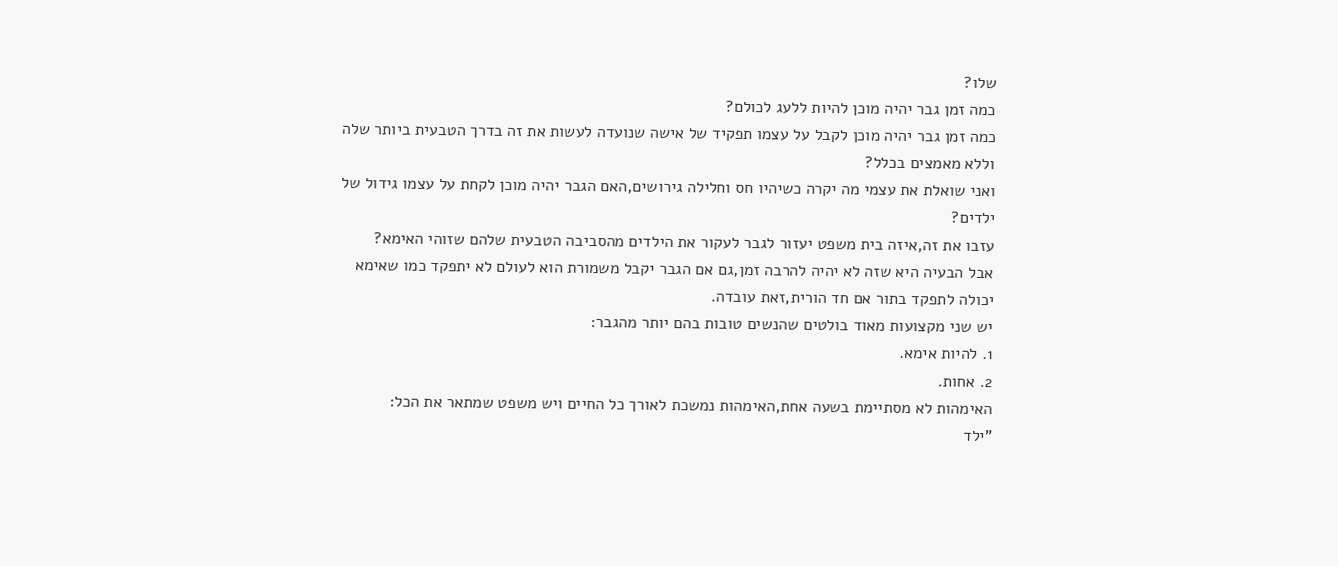שלו?
כמה זמן גבר יהיה מוכן להיות ללעג לכולם?
כמה זמן גבר יהיה מוכן לקבל על עצמו תפקיד של אישה שנועדה לעשות את זה בדרך הטבעית ביותר שלה וללא מאמצים בכלל?
ואני שואלת את עצמי מה יקרה כשיהיו חס וחלילה גירושים,האם הגבר יהיה מוכן לקחת על עצמו גידול של ילדים?
עזבו את זה,איזה בית משפט יעזור לגבר לעקור את הילדים מהסביבה הטבעית שלהם שזוהי האימא?
אבל הבעיה היא שזה לא יהיה להרבה זמן,גם אם הגבר יקבל משמורת הוא לעולם לא יתפקד כמו שאימא יכולה לתפקד בתור אם חד הורית,זאת עובדה.
יש שני מקצועות מאוד בולטים שהנשים טובות בהם יותר מהגבר:
1. להיות אימא.
2. אחות.
האימהות לא מסתיימת בשעה אחת,האימהות נמשכת לאורך כל החיים ויש משפט שמתאר את הכל:
"ילד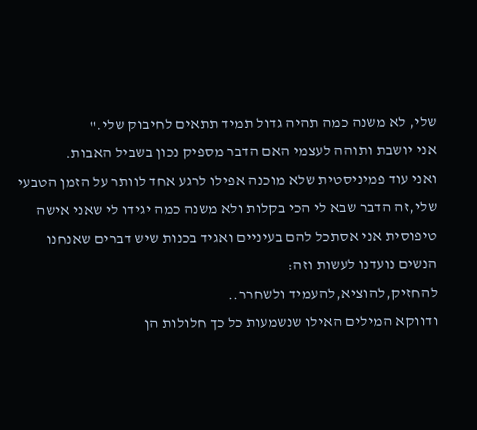שלי, לא משנה כמה תהיה גדול תמיד תתאים לחיבוק שלי."
אני יושבת ותוהה לעצמי האם הדבר מספיק נכון בשביל האבות.
ואני עוד פמיניסטית שלא מוכנה אפילו לרגע אחד לוותר על הזמן הטבעי שלי,זה הדבר שבא לי הכי בקלות ולא משנה כמה יגידו לי שאני אישה טיפוסית אני אסתכל להם בעיניים ואגיד בכנות שיש דברים שאנחנו הנשים נועדנו לעשות וזה:
להחזיק,להוציא,להעמיד ולשחרר..
ודווקא המילים האילו שנשמעות כל כך חלולות הן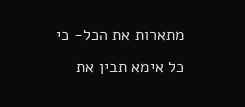מתארות את הכל- כי כל אימא תבין את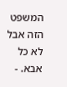המשפט הזה אבל לא כל אבא. -